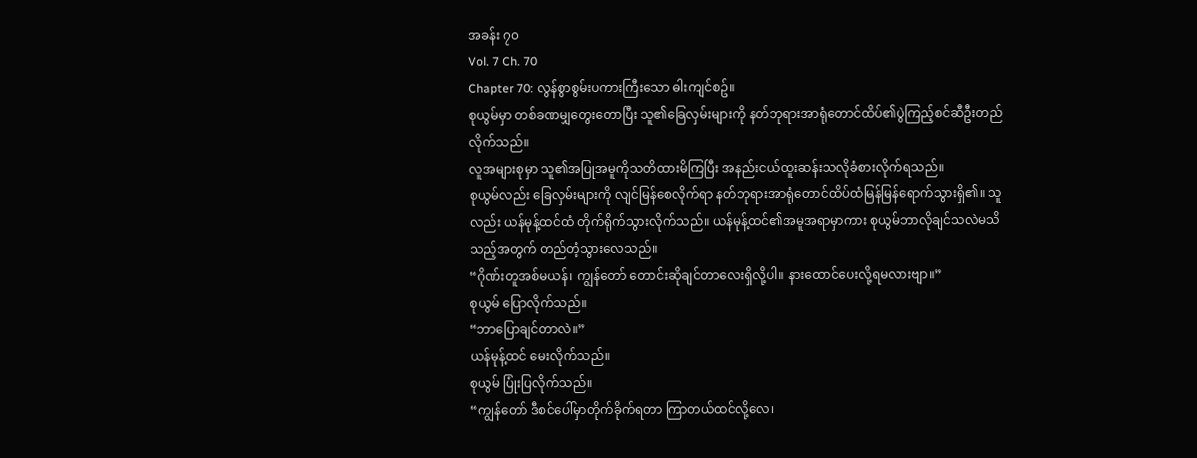အခန်း ၇၀
Vol. 7 Ch. 70
Chapter 70: လွန်စွာစွမ်းပကားကြီးသော ဓါးကျင်စဥ်။
စုယွမ်မှာ တစ်ခဏမျှတွေးတောပြီး သူ၏ခြေလှမ်းများကို နတ်ဘုရားအာရုံတောင်ထိပ်၏ပွဲကြည့်စင်ဆီဦးတည်လိုက်သည်။
လူအများစုမှာ သူ၏အပြုအမူကိုသတိထားမိကြပြီး အနည်းငယ်ထူးဆန်းသလိုခံစားလိုက်ရသည်။
စုယွမ်လည်း ခြေလှမ်းများကို လျင်မြန်စေလိုက်ရာ နတ်ဘုရားအာရုံတောင်ထိပ်ထံမြန်မြန်ရောက်သွားရှိ၏။ သူလည်း ယန်မုန့်ထင်ထံ တိုက်ရိုက်သွားလိုက်သည်။ ယန်မုန့်ထင်၏အမူအရာမှာကား စုယွမ်ဘာလိုချင်သလဲမသိသည့်အတွက် တည်တံ့သွားလေသည်။
“ဂိုဏ်းတူအစ်မယန်၊ ကျွန်တော် တောင်းဆိုချင်တာလေးရှိလို့ပါ။ နားထောင်ပေးလို့ရမလားဗျာ။”
စုယွမ် ပြောလိုက်သည်။
“ဘာပြောချင်တာလဲ။”
ယန်မုန့်ထင် မေးလိုက်သည်။
စုယွမ် ပြုံးပြလိုက်သည်။
“ကျွန်တော် ဒီစင်ပေါ်မှာတိုက်ခိုက်ရတာ ကြာတယ်ထင်လို့လေ၊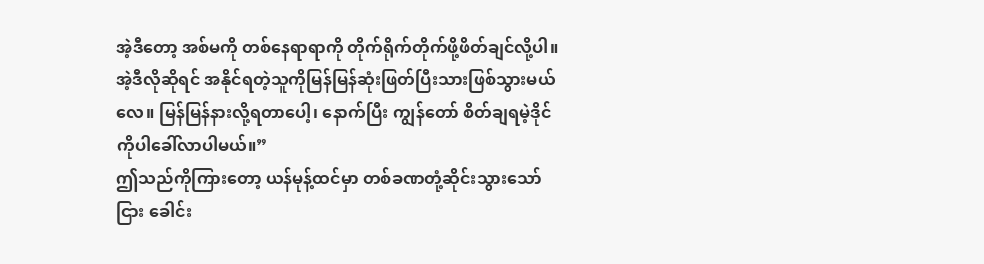အဲ့ဒီတော့ အစ်မကို တစ်နေရာရာကို တိုက်ရိုက်တိုက်ဖို့ဖိတ်ချင်လို့ပါ။ အဲ့ဒီလိုဆိုရင် အနိုင်ရတဲ့သူကိုမြန်မြန်ဆုံးဖြတ်ပြီးသားဖြစ်သွားမယ်လေ။ မြန်မြန်နားလို့ရတာပေါ့၊ နောက်ပြီး ကျွန်တော် စိတ်ချရမဲ့ဒိုင်ကိုပါခေါ်လာပါမယ်။”
ဤသည်ကိုကြားတော့ ယန်မုန့်ထင်မှာ တစ်ခဏတုံ့ဆိုင်းသွားသော်ငြား ခေါင်း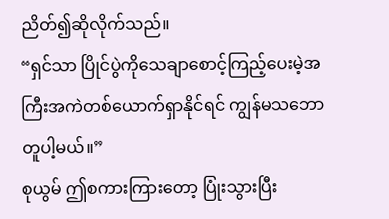ညိတ်၍ဆိုလိုက်သည်။
“ရှင်သာ ပြိုင်ပွဲကိုသေချာစောင့်ကြည့်ပေးမဲ့အကြီးအကဲတစ်ယောက်ရှာနိုင်ရင် ကျွန်မသဘောတူပါ့မယ်။”
စုယွမ် ဤစကားကြားတော့ ပြုံးသွားပြီး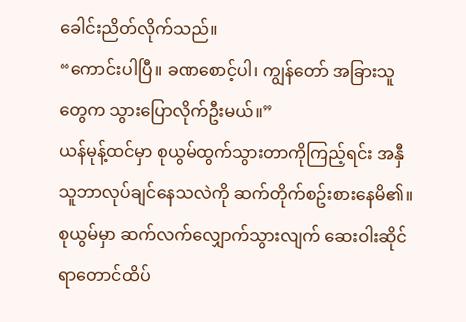ခေါင်းညိတ်လိုက်သည်။
“ကောင်းပါပြီ။ ခဏစောင့်ပါ၊ ကျွန်တော် အခြားသူတွေက သွားပြောလိုက်ဦးမယ်။”
ယန်မုန့်ထင်မှာ စုယွမ်ထွက်သွားတာကိုကြည့်ရင်း အနှီသူဘာလုပ်ချင်နေသလဲကို ဆက်တိုက်စဥ်းစားနေမိ၏။
စုယွမ်မှာ ဆက်လက်လျှောက်သွားလျက် ဆေးဝါးဆိုင်ရာတောင်ထိပ်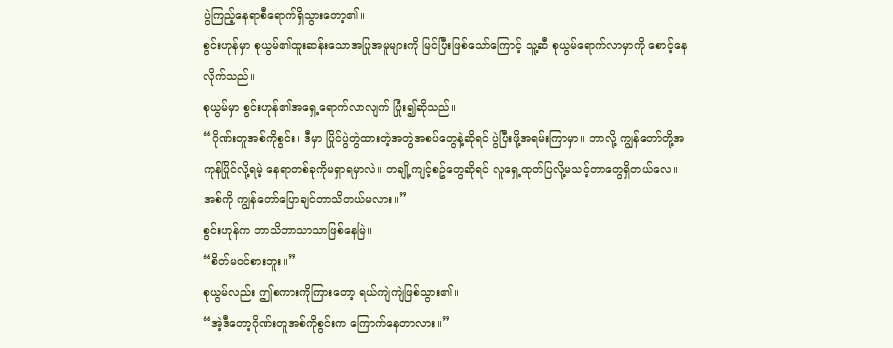ပွဲကြည့်နေရာစီရောက်ရှိသွားတော့၏။
စွင်းဟုန်မှာ စုယွမ်၏ထူးဆန်းသောအပြုအမူများကို မြင်ပြီးဖြစ်သော်ကြောင့် သူ့ဆီ စုယွမ်ရောက်လာမှာကို စောင့်နေလိုက်သည်။
စုယွမ်မှာ စွင်းဟုန်၏အရှေ့ရောက်လာလျက် ပြုံး၍ဆိုသည်။
“ဂိုဏ်းတူအစ်ကိုစွင်း၊ ဒီမှာ ပြိုင်ပွဲတွဲထားတဲ့အတွဲအစပ်တွေနဲ့ဆိုရင် ပွဲပြီးဖို့အရမ်းကြာမှာ။ ဘာလို့ ကျွန်တော်တို့အကုန်ပြိုင်လို့ရမဲ့ နေရာတစ်ခုကိုမရှာရမှာလဲ။ တချို့ကျင့်စဥ်တွေဆိုရင် လူရှေ့ထုတ်ပြလို့မသင့်တာတွေရှိတယ်လေ။ အစ်ကို ကျွန်တော်ပြောချင်တာသိတယ်မလား။”
စွင်းဟုန်က ဘာသိဘာသာသာဖြစ်နေမြဲ။
“စိတ်မဝင်စားဘူး။”
စုယွမ်လည်း ဤစကားကိုကြားတော့ ရယ်ကျဲကျဲဖြစ်သွား၏။
“အဲ့ဒီတော့ဂိုဏ်းတူအစ်ကိုစွင်းက ကြောက်နေတာလား။”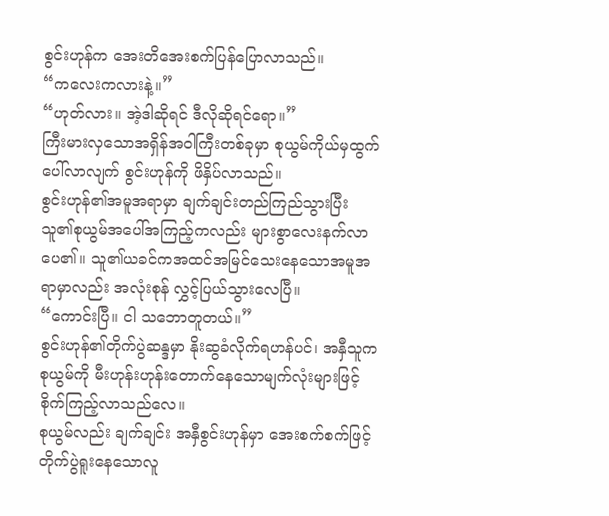စွင်းဟုန်က အေးတိအေးစက်ပြန်ပြောလာသည်။
“ကလေးကလားနဲ့။”
“ဟုတ်လား။ အဲ့ဒါဆိုရင် ဒီလိုဆိုရင်ရော။”
ကြီးမားလှသောအရှိန်အဝါကြီးတစ်ခုမှာ စုယွမ်ကိုယ်မှထွက်ပေါ်လာလျက် စွင်းဟုန်ကို ဖိနှိပ်လာသည်။
စွင်းဟုန်၏အမူအရာမှာ ချက်ချင်းတည်ကြည်သွားပြီး သူ၏စုယွမ်အပေါ်အကြည့်ကလည်း များစွာလေးနက်လာပေ၏။ သူ၏ယခင်ကအထင်အမြင်သေးနေသောအမူအရာမှာလည်း အလုံးစုန် လွှင့်ပြယ်သွားလေပြီ။
“ကောင်းပြီ။ ငါ သဘောတူတယ်။”
စွင်းဟုန်၏တိုက်ပွဲဆန္ဒမှာ နိုးဆွခံလိုက်ရဟန်ပင်၊ အနှီသူက စုယွမ်ကို မီးဟုန်းဟုန်းတောက်နေသောမျက်လုံးများဖြင့် စိုက်ကြည့်လာသည်လေ။
စုယွမ်လည်း ချက်ချင်း အနှီစွင်းဟုန်မှာ အေးစက်စက်ဖြင့် တိုက်ပွဲရူးနေသောလူ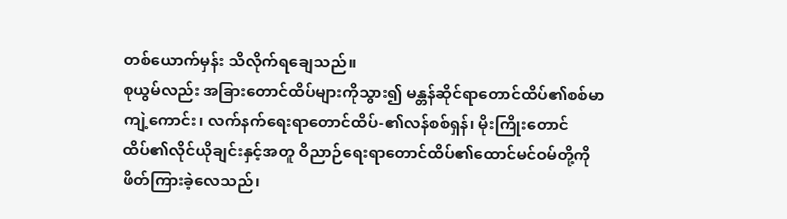တစ်ယောက်မှန်း သိလိုက်ရချေသည်။
စုယွမ်လည်း အခြားတောင်ထိပ်များကိုသွား၍ မန္တန်ဆိုင်ရာတောင်ထိပ်၏စစ်မာကျဲ့ကောင်း၊ လက်နက်ရေးရာတောင်ထိပ်-၏လန်စစ်ရှန်၊ မိုးကြိုးတောင်ထိပ်၏လိုင်ယိုချင်းနှင့်အတူ ဝိညာဉ်ရေးရာတောင်ထိပ်၏ထောင်မင်ဝမ်တို့ကို ဖိတ်ကြားခဲ့လေသည်၊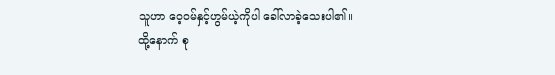သူဟာ ဝေ့ဝမ်နှင့်ဟွမ်ယဲ့ကိုပါ ခေါ်လာခဲ့သေးပါ၏။
ထို့နောက် စု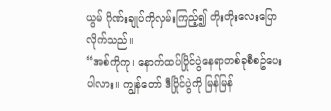ယွမ် ဂိုဏ်းချုပ်ကိုလှမ်းကြည့်၍ တိုးတိုးလေးပြောလိုက်သည်။
“အစ်ကိုကု၊ နောက်ထပ်ပြိုင်ပွဲနေရာတစ်ခုစီစဥ်ပေးပါလား။ ကျွန်တော် ဒီပြိုင်ပွဲကို မြန်မြန်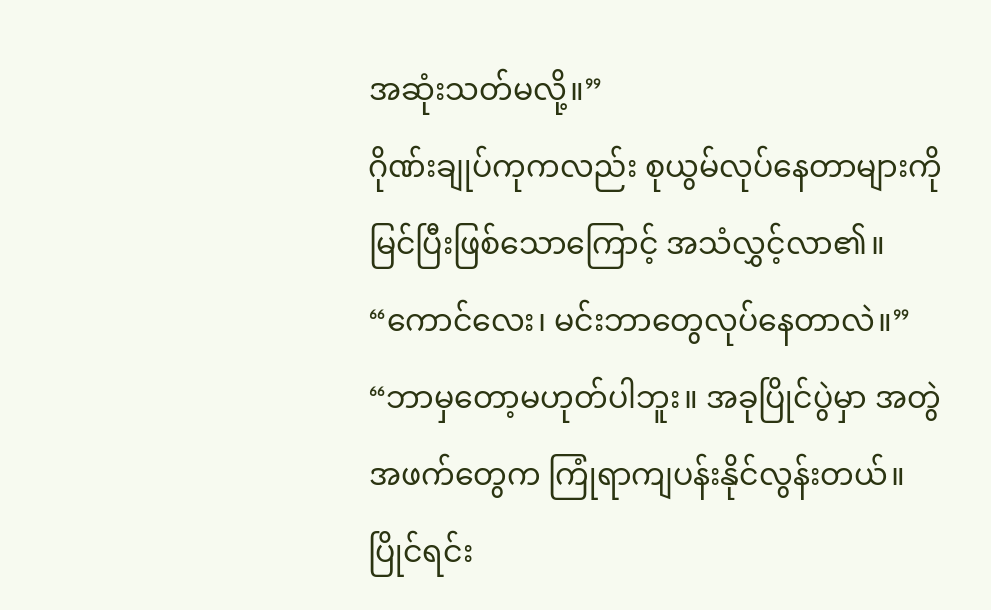အဆုံးသတ်မလို့။”
ဂိုဏ်းချုပ်ကုကလည်း စုယွမ်လုပ်နေတာများကို မြင်ပြီးဖြစ်သောကြောင့် အသံလွှင့်လာ၏။
“ကောင်လေး၊ မင်းဘာတွေလုပ်နေတာလဲ။”
“ဘာမှတော့မဟုတ်ပါဘူး။ အခုပြိုင်ပွဲမှာ အတွဲအဖက်တွေက ကြုံရာကျပန်းနိုင်လွန်းတယ်။ ပြိုင်ရင်း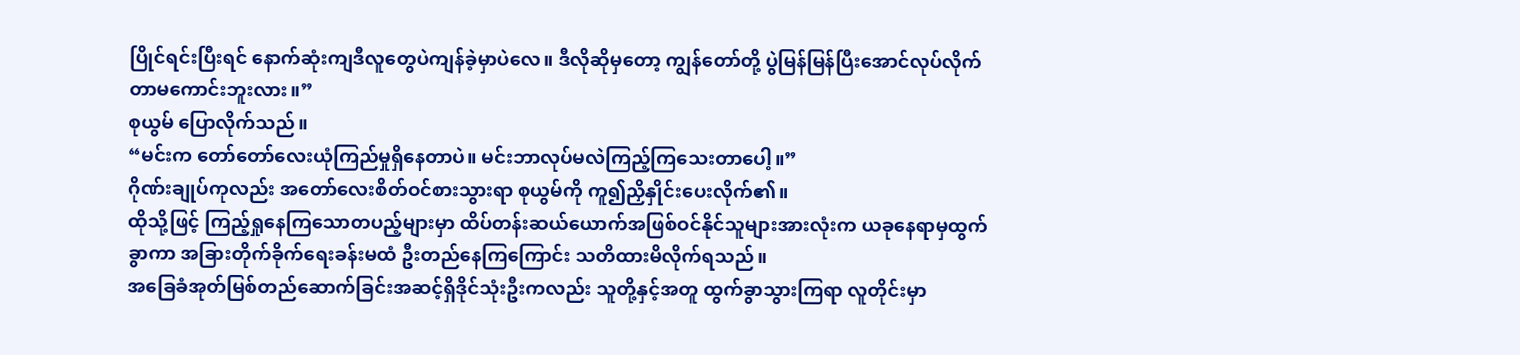ပြိုင်ရင်းပြီးရင် နောက်ဆုံးကျဒီလူတွေပဲကျန်ခဲ့မှာပဲလေ။ ဒီလိုဆိုမှတော့ ကျွန်တော်တို့ ပွဲမြန်မြန်ပြီးအောင်လုပ်လိုက်တာမကောင်းဘူးလား။”
စုယွမ် ပြောလိုက်သည်။
“မင်းက တော်တော်လေးယုံကြည်မှုရှိနေတာပဲ။ မင်းဘာလုပ်မလဲကြည့်ကြသေးတာပေါ့။”
ဂိုဏ်းချုပ်ကုလည်း အတော်လေးစိတ်ဝင်စားသွားရာ စုယွမ်ကို ကူ၍ညှိနှိုင်းပေးလိုက်၏။
ထိုသို့ဖြင့် ကြည့်ရှုနေကြသောတပည့်များမှာ ထိပ်တန်းဆယ်ယောက်အဖြစ်ဝင်နိုင်သူများအားလုံးက ယခုနေရာမှထွက်ခွာကာ အခြားတိုက်ခိုက်ရေးခန်းမထံ ဦးတည်နေကြကြောင်း သတိထားမိလိုက်ရသည်။
အခြေခံအုတ်မြစ်တည်ဆောက်ခြင်းအဆင့်ရှိဒိုင်သုံးဦးကလည်း သူတို့နှင့်အတူ ထွက်ခွာသွားကြရာ လူတိုင်းမှာ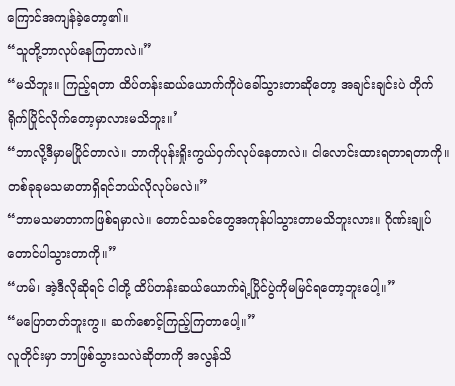ကြောင်အကျန်ခဲ့တော့၏။
“သူတို့ဘာလုပ်နေကြတာလဲ။”
“မသိဘူး။ ကြည့်ရတာ ထိပ်တန်းဆယ်ယောက်ကိုပဲခေါ်သွားတာဆိုတော့ အချင်းချင်းပဲ တိုက်ရိုက်ပြိုင်လိုက်တော့မှာလားမသိဘူး။’
“ဘာလို့ဒီမှာမပြိုင်တာလဲ။ ဘာကိုပုန်းရှိုးကွယ်ဝှက်လုပ်နေတာလဲ။ ငါလောင်းထားရတာရတာကို။ တစ်ခုခုမသမာတာရှိရင်ဘယ်လိုလုပ်မလဲ။”
“ဘာမသမာတာကဖြစ်ရမှာလဲ။ တောင်သခင်တွေအကုန်ပါသွားတာမသိဘူးလား။ ဂိုဏ်းချုပ်တောင်ပါသွားတာကို။”
“ဟမ်၊ အဲ့ဒီလိုဆိုရင် ငါတို့ ထိပ်တန်းဆယ်ယောက်ရဲ့ပြိုင်ပွဲကိုမမြင်ရတော့ဘူးပေါ့။”
“မပြောတတ်ဘူးကွ။ ဆက်စောင့်ကြည့်ကြတာပေါ့။”
လူတိုင်းမှာ ဘာဖြစ်သွားသလဲဆိုတာကို အလွန်သိ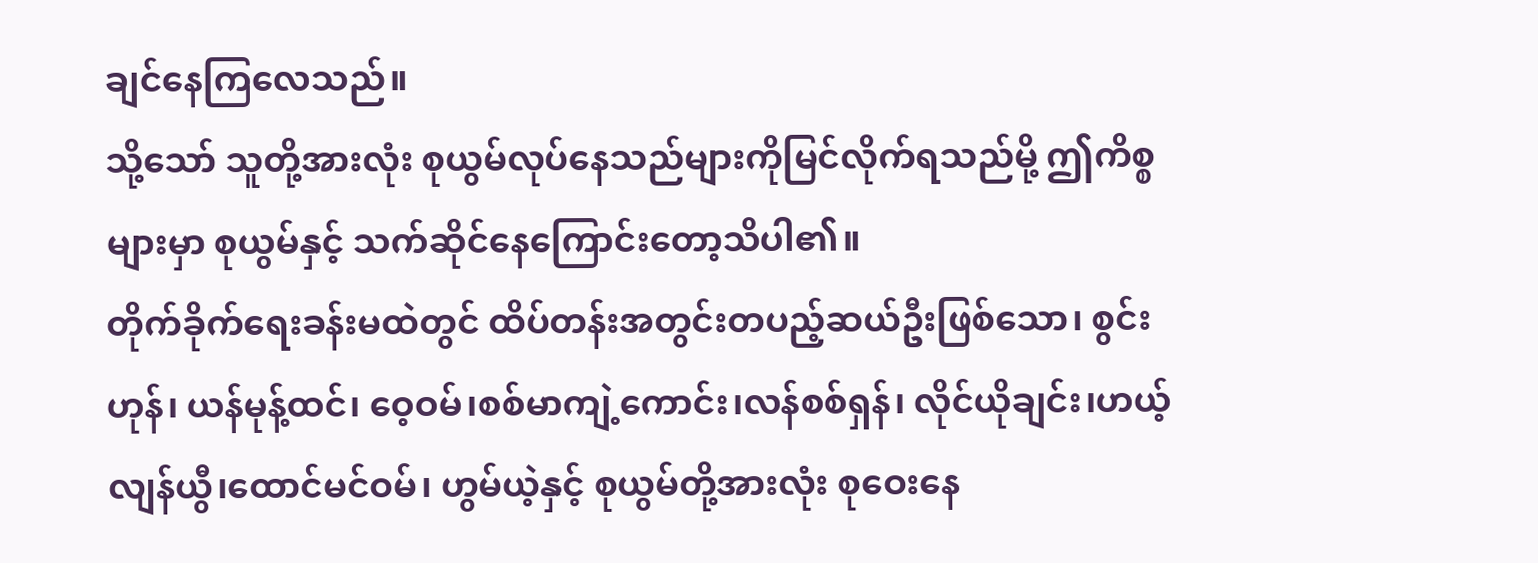ချင်နေကြလေသည်။
သို့သော် သူတို့အားလုံး စုယွမ်လုပ်နေသည်များကိုမြင်လိုက်ရသည်မို့ ဤကိစ္စများမှာ စုယွမ်နှင့် သက်ဆိုင်နေကြောင်းတော့သိပါ၏။
တိုက်ခိုက်ရေးခန်းမထဲတွင် ထိပ်တန်းအတွင်းတပည့်ဆယ်ဦးဖြစ်သော၊ စွင်းဟုန်၊ ယန်မုန့်ထင်၊ ဝေ့ဝမ်၊စစ်မာကျဲ့ကောင်း၊လန်စစ်ရှန်၊ လိုင်ယိုချင်း၊ဟယ့်လျန်ယွီ၊ထောင်မင်ဝမ်၊ ဟွမ်ယဲ့နှင့် စုယွမ်တို့အားလုံး စုဝေးနေ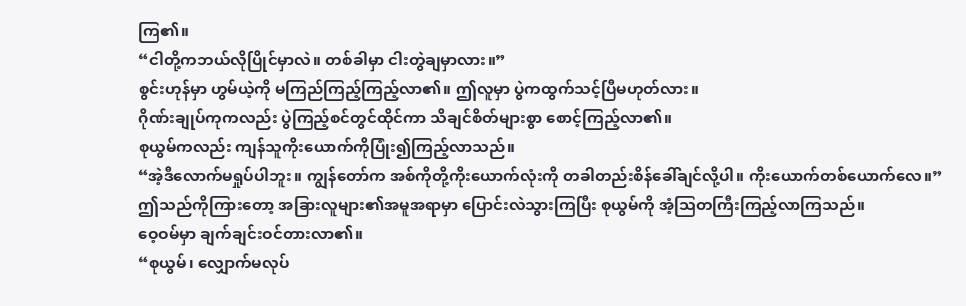ကြ၏။
“ငါတို့ကဘယ်လိုပြိုင်မှာလဲ။ တစ်ခါမှာ ငါးတွဲချမှာလား။”
စွင်းဟုန်မှာ ဟွမ်ယဲ့ကို မကြည်ကြည့်ကြည့်လာ၏။ ဤလူမှာ ပွဲကထွက်သင့်ပြီမဟုတ်လား။
ဂိုဏ်းချုပ်ကုကလည်း ပွဲကြည့်စင်တွင်ထိုင်ကာ သိချင်စိတ်များစွာ စောင့်ကြည့်လာ၏။
စုယွမ်ကလည်း ကျန်သူကိုးယောက်ကိုပြုံး၍ကြည့်လာသည်။
“အဲ့ဒီလောက်မရှုပ်ပါဘူး။ ကျွန်တော်က အစ်ကိုတို့ကိုးယောက်လုံးကို တခါတည်းစိန်ခေါ်ချင်လို့ပါ။ ကိုးယောက်တစ်ယောက်လေ။”
ဤသည်ကိုကြားတော့ အခြားလူများ၏အမူအရာမှာ ပြောင်းလဲသွားကြပြီး စုယွမ်ကို အံ့သြတကြီးကြည့်လာကြသည်။
ဝေ့ဝမ်မှာ ချက်ချင်းဝင်တားလာ၏။
“စုယွမ်၊ လျှောက်မလုပ်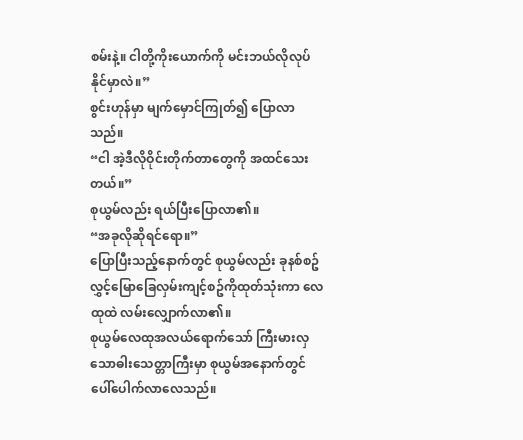စမ်းနဲ့။ ငါတို့ကိုးယောက်ကို မင်းဘယ်လိုလုပ်နိုင်မှာလဲ။”
စွင်းဟုန်မှာ မျက်မှောင်ကြုတ်၍ ပြောလာသည်။
“ငါ အဲ့ဒီလိုဝိုင်းတိုက်တာတွေကို အထင်သေးတယ်။”
စုယွမ်လည်း ရယ်ပြီးပြောလာ၏။
“အခုလိုဆိုရင်ရော။”
ပြောပြီးသည့်နောက်တွင် စုယွမ်လည်း ခုနစ်စဥ်လွှင့်မြောခြေလှမ်းကျင့်စဥ်ကိုထုတ်သုံးကာ လေထုထဲ လမ်းလျှောက်လာ၏။
စုယွမ်လေထုအလယ်ရောက်သော် ကြီးမားလှသောဓါးသေတ္တာကြီးမှာ စုယွမ်အနောက်တွင်ပေါ်ပေါက်လာလေသည်။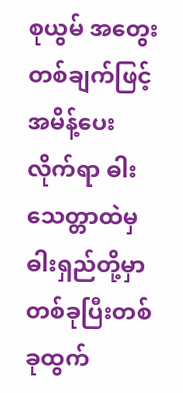စုယွမ် အတွေးတစ်ချက်ဖြင့်အမိန့်ပေးလိုက်ရာ ဓါးသေတ္တာထဲမှ ဓါးရှည်တို့မှာ တစ်ခုပြီးတစ်ခုထွက်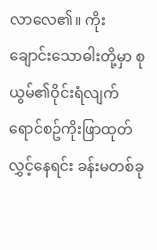လာလေ၏။ ကိုးချောင်းသောဓါးတို့မှာ စုယွမ်၏ဝိုင်းရံလျက် ရောင်စဥ်ကိုးဖြာထုတ်လွှင့်နေရင်း ခန်းမတစ်ခု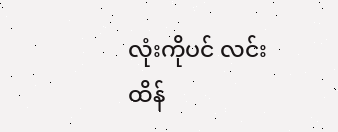လုံးကိုပင် လင်းထိန်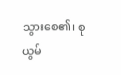သွားစေ၏၊ စုယွမ်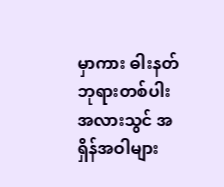မှာကား ဓါးနတ်ဘုရားတစ်ပါးအလားသွင် အရှိန်အဝါများ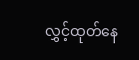လွှင့်ထုတ်နေ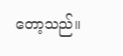တော့သည်။